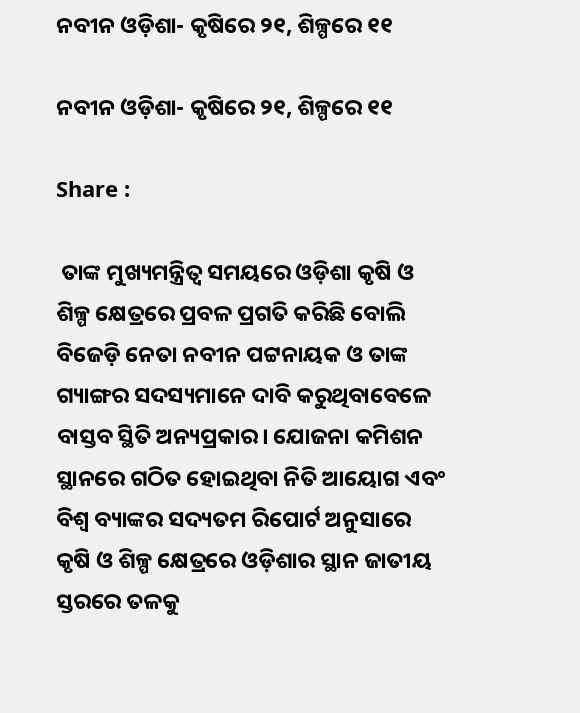ନବୀନ ଓଡ଼ିଶା- କୃଷିରେ ୨୧, ଶିଳ୍ପରେ ୧୧

ନବୀନ ଓଡ଼ିଶା- କୃଷିରେ ୨୧, ଶିଳ୍ପରେ ୧୧

Share :

 ତାଙ୍କ ମୁଖ୍ୟମନ୍ତ୍ରିତ୍ବ ସମୟରେ ଓଡ଼ିଶା କୃଷି ଓ ଶିଳ୍ପ କ୍ଷେତ୍ରରେ ପ୍ରବଳ ପ୍ରଗତି କରିଛି ବୋଲି ବିଜେଡ଼ି ନେତା ନବୀନ ପଟ୍ଟନାୟକ ଓ ତାଙ୍କ ଗ୍ୟାଙ୍ଗର ସଦସ୍ୟମାନେ ଦାବି କରୁଥିବାବେଳେ ବାସ୍ତବ ସ୍ଥିତି ଅନ୍ୟପ୍ରକାର। ଯୋଜନା କମିଶନ ସ୍ଥାନରେ ଗଠିତ ହୋଇଥିବା ନିତି ଆୟୋଗ ଏବଂ ବିଶ୍ବ ବ୍ୟାଙ୍କର ସଦ୍ୟତମ ରିପୋର୍ଟ ଅନୁସାରେ କୃଷି ଓ ଶିଳ୍ପ କ୍ଷେତ୍ରରେ ଓଡ଼ିଶାର ସ୍ଥାନ ଜାତୀୟ ସ୍ତରରେ ତଳକୁ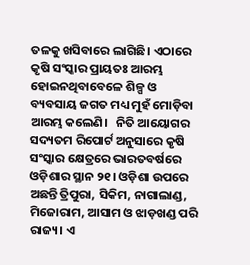ତଳକୁ ଖସିବାରେ ଲାଗିଛି। ଏଠାରେ କୃଷି ସଂସ୍କାର ପ୍ରାୟତଃ ଆରମ୍ଭ ହୋଇନଥିବାବେଳେ ଶିଳ୍ପ ଓ ବ୍ୟବସାୟ ଜଗତ ମଧ୍ୟ ମୁହଁ ମୋଡ଼ିବା ଆରମ୍ଭ କଲେଣି।   ନିତି ଆୟୋଗର ସଦ୍ୟତମ ରିପୋର୍ଟ ଅନୁସାରେ କୃଷି ସଂସ୍କାର କ୍ଷେତ୍ରରେ ଭାରତବର୍ଷରେ ଓଡ଼ିଶାର ସ୍ଥାନ ୨୧। ଓଡ଼ିଶା ଉପରେ ଅଛନ୍ତି ତ୍ରିପୁରା, ସିକିମ, ନାଗାଲାଣ୍ଡ, ମିଜୋରାମ, ଆସାମ ଓ ଝାଡ଼ଖଣ୍ଡ ପରି ରାଜ୍ୟ। ଏ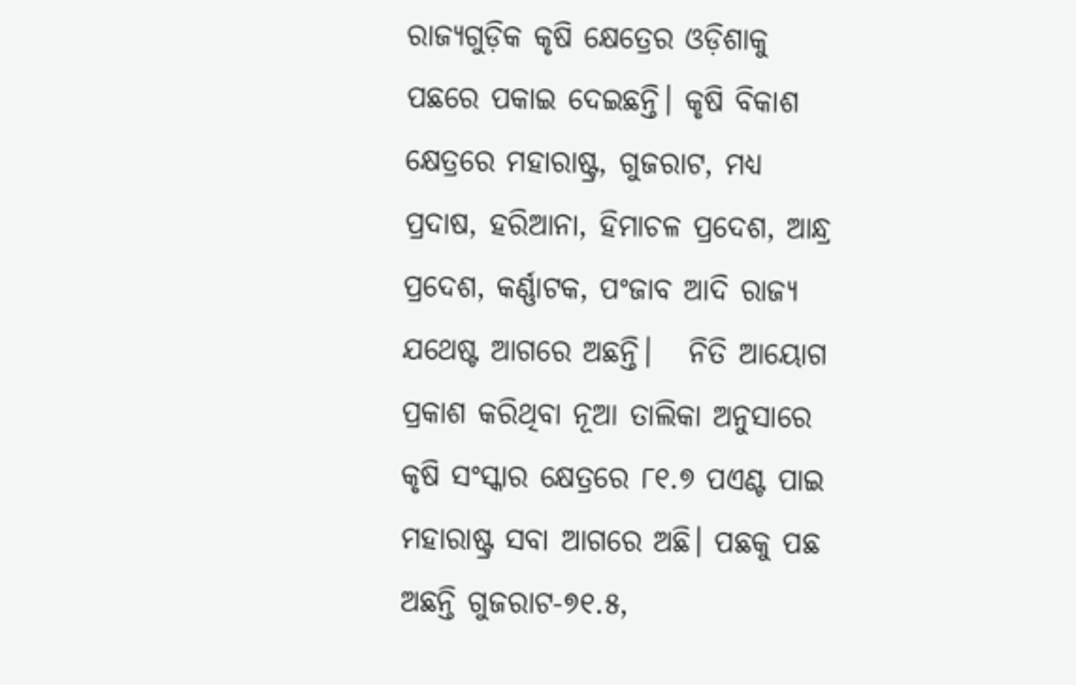ରାଜ୍ୟଗୁଡ଼ିକ କୃଷି କ୍ଷେତ୍ରେର ଓଡ଼ିଶାକୁ ପଛରେ ପକାଇ ଦେଇଛନ୍ତି। କୃଷି ବିକାଶ କ୍ଷେତ୍ରରେ ମହାରାଷ୍ଟ୍ର, ଗୁଜରାଟ, ମଧ୍ୟ ପ୍ରଦାଷ, ହରିଆନା, ହିମାଚଳ ପ୍ରଦେଶ, ଆନ୍ଧ୍ର ପ୍ରଦେଶ, କର୍ଣ୍ଣାଟକ, ପଂଜାବ ଆଦି ରାଜ୍ୟ ଯଥେଷ୍ଟ ଆଗରେ ଅଛନ୍ତି।   ନିତି ଆୟୋଗ ପ୍ରକାଶ କରିଥିବା ନୂଆ ତାଲିକା ଅନୁସାରେ କୃଷି ସଂସ୍କାର କ୍ଷେତ୍ରରେ ୮୧.୭ ପଏଣ୍ଟ ପାଇ ମହାରାଷ୍ଟ୍ର ସବା ଆଗରେ ଅଛି। ପଛକୁ ପଛ ଅଛନ୍ତି ଗୁଜରାଟ-୭୧.୫,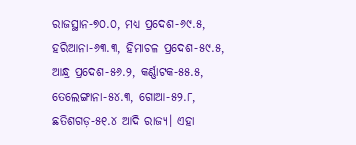ରାଜସ୍ଥାନ-୭୦.୦, ମଧ୍ୟ ପ୍ରଦେଶ-୬୯.୫, ହରିଆନା-୬୩.୩, ହିମାଚଳ ପ୍ରଦେଶ-୫୯.୫, ଆନ୍ଧ୍ର ପ୍ରଦେଶ-୫୬.୨, କର୍ଣ୍ଣାଟକ-୫୫.୫, ତେଲେଙ୍ଗାନା-୫୪.୩, ଗୋଆ-୫୨.୮, ଛତିଶଗଡ଼-୫୧.୪ ଆଦି ରାଜ୍ୟ। ଏହା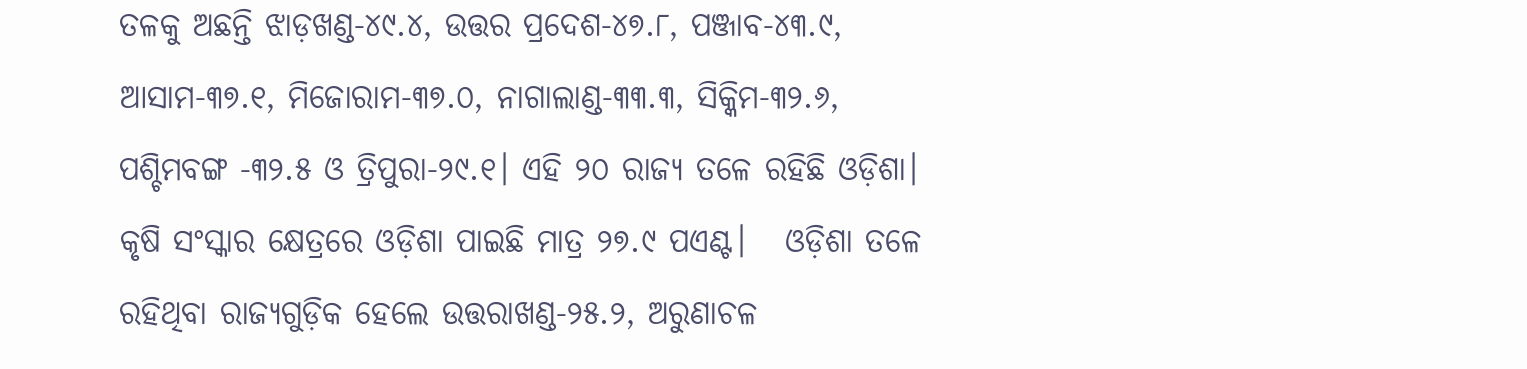ତଳକୁ ଅଛନ୍ତି ଝାଡ଼ଖଣ୍ଡ-୪୯.୪, ଉତ୍ତର ପ୍ରଦେଶ-୪୭.୮, ପଞ୍ଜାବ-୪୩.୯, ଆସାମ-୩୭.୧, ମିଜୋରାମ-୩୭.୦, ନାଗାଲାଣ୍ଡ-୩୩.୩, ସିକ୍କିମ-୩୨.୬, ପଶ୍ଚିମବଙ୍ଗ -୩୨.୫ ଓ ତ୍ରିପୁରା-୨୯.୧। ଏହି ୨୦ ରାଜ୍ୟ ତଳେ ରହିଛି ଓଡ଼ିଶା। କୃଷି ସଂସ୍କାର କ୍ଷେତ୍ରରେ ଓଡ଼ିଶା ପାଇଛି ମାତ୍ର ୨୭.୯ ପଏଣ୍ଟ।   ଓଡ଼ିଶା ତଳେ ରହିଥିବା ରାଜ୍ୟଗୁଡ଼ିକ ହେଲେ ଉତ୍ତରାଖଣ୍ଡ-୨୫.୨, ଅରୁଣାଚଳ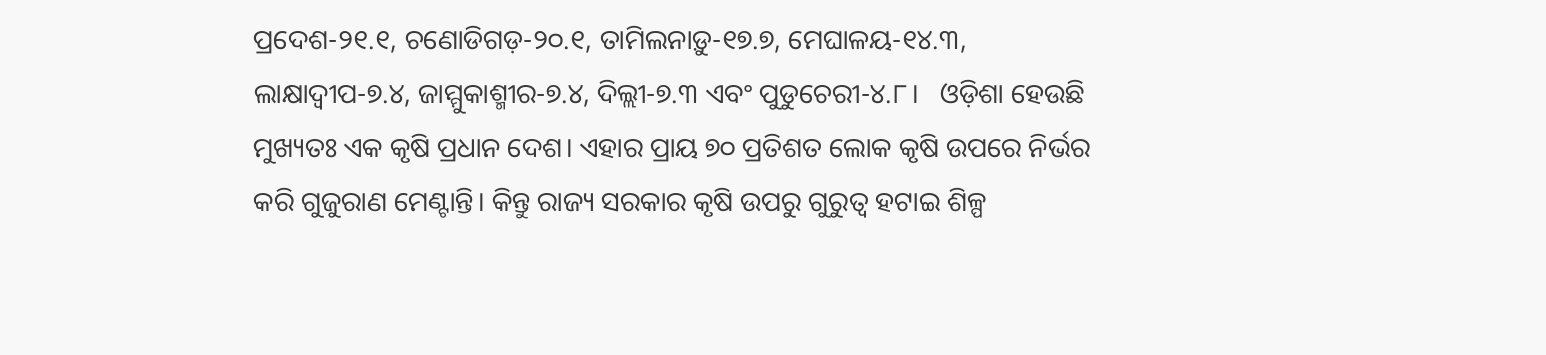ପ୍ରଦେଶ-୨୧.୧, ଚଣୋଡିଗଡ଼-୨୦.୧, ତାମିଲନାଡ଼ୁ-୧୭.୭, ମେଘାଳୟ-୧୪.୩, ଲାକ୍ଷାଦ୍ବୀପ-୭.୪, ଜାମ୍ମୁକାଶ୍ମୀର-୭.୪, ଦିଲ୍ଲୀ-୭.୩ ଏବଂ ପୁଡୁଚେରୀ-୪.୮।   ଓଡ଼ିଶା ହେଉଛି ମୁଖ୍ୟତଃ ଏକ କୃଷି ପ୍ରଧାନ ଦେଶ। ଏହାର ପ୍ରାୟ ୭୦ ପ୍ରତିଶତ ଲୋକ କୃଷି ଉପରେ ନିର୍ଭର କରି ଗୁଜୁରାଣ ମେଣ୍ଟାନ୍ତି। କିନ୍ତୁ ରାଜ୍ୟ ସରକାର କୃଷି ଉପରୁ ଗୁରୁତ୍ବ ହଟାଇ ଶିଳ୍ପ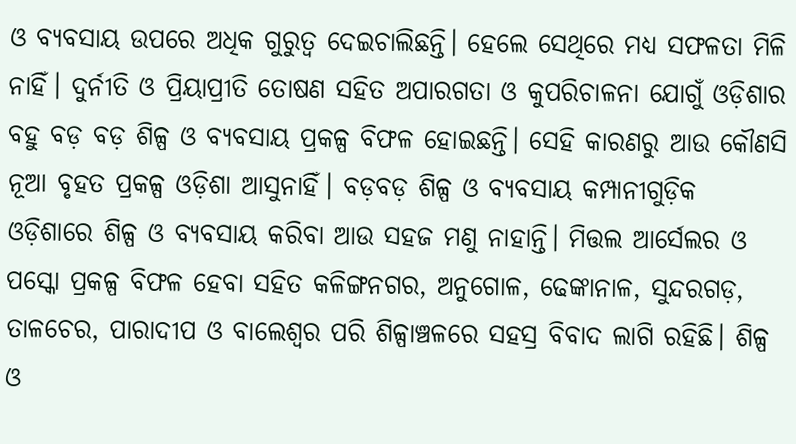ଓ ବ୍ୟବସାୟ ଉପରେ ଅଧିକ ଗୁରୁତ୍ବ ଦେଇଚାଲିଛନ୍ତି। ହେଲେ ସେଥିରେ ମଧ୍ୟ ସଫଳତା ମିଳି ନାହିଁ। ଦୁର୍ନୀତି ଓ ପ୍ରିୟାପ୍ରୀତି ତୋଷଣ ସହିତ ଅପାରଗତା ଓ କୁପରିଚାଳନା ଯୋଗୁଁ ଓଡ଼ିଶାର ବହୁ ବଡ଼ ବଡ଼ ଶିଳ୍ପ ଓ ବ୍ୟବସାୟ ପ୍ରକଳ୍ପ ବିଫଳ ହୋଇଛନ୍ତି। ସେହି କାରଣରୁ ଆଉ କୌଣସି ନୂଆ ବୃହତ ପ୍ରକଳ୍ପ ଓଡ଼ିଶା ଆସୁନାହିଁ। ବଡ଼ବଡ଼ ଶିଳ୍ପ ଓ ବ୍ୟବସାୟ କମ୍ପାନୀଗୁଡ଼ିକ ଓଡ଼ିଶାରେ ଶିଳ୍ପ ଓ ବ୍ୟବସାୟ କରିବା ଆଉ ସହଜ ମଣୁ ନାହାନ୍ତି। ମିତ୍ତଲ ଆର୍ସେଲର ଓ ପସ୍କୋ ପ୍ରକଳ୍ପ ବିଫଳ ହେବା ସହିତ କଳିଙ୍ଗନଗର, ଅନୁଗୋଳ, ଢେଙ୍କାନାଳ, ସୁନ୍ଦରଗଡ଼, ତାଳଚେର, ପାରାଦୀପ ଓ ବାଲେଶ୍ବର ପରି ଶିଳ୍ପାଞ୍ଚଳରେ ସହସ୍ର ବିବାଦ ଲାଗି ରହିଛି। ଶିଳ୍ପ ଓ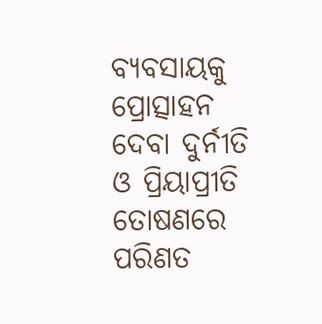ବ୍ୟବସାୟକୁ ପ୍ରୋତ୍ସାହନ ଦେବା ଦୁର୍ନୀତି ଓ ପ୍ରିୟାପ୍ରୀତି ତୋଷଣରେ ପରିଣତ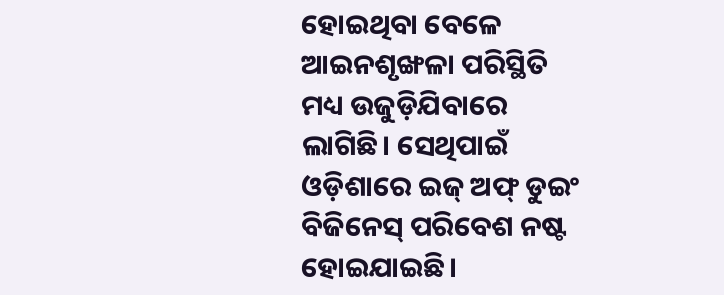ହୋଇଥିବା ବେଳେ ଆଇନଶୃଙ୍ଖଳା ପରିସ୍ଥିତି ମଧ୍ୟ ଉଜୁଡ଼ିଯିବାରେ ଲାଗିଛି। ସେଥିପାଇଁ ଓଡ଼ିଶାରେ ଇଜ୍‌ ଅଫ୍‌ ଡୁଇଂ ବିଜିନେସ୍‌ ପରିବେଶ ନଷ୍ଟ ହୋଇଯାଇଛି।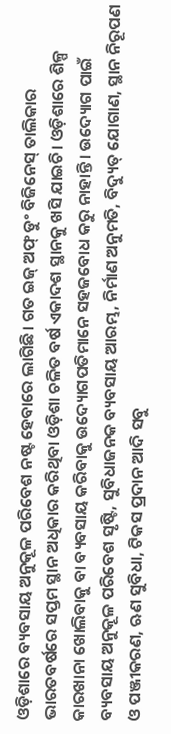ଓଡ଼ିଶାରେ ବ୍ୟବସାୟ ଅନୁକୂଳ ପରିବେଶ ନଷ୍ଟ ହେବାରେ ଲାଗିଛି। ଗତ ଇଜ୍‌ ଅଫ୍‌ ଡୁଂ ବିଜିନେସ୍ ତାଲିକାର ଭାରତବର୍ଷରେ ସପ୍ତମ ସ୍ଥାନ ଅଧିକାର କରିଥିବା ଓଡ଼ିଶା ଚଳିତ ବର୍ଷ ଏକାଦଶ ସ୍ଥାନକୁ ଖସି ଯାଇଚି। ଓଡ଼ିଶାରେ ଶିଳ୍ପ କାରଖାନା ଖୋଲିବାକୁ ବା ବ୍ୟବସାୟ କରିବାକୁ ଉଦ୍ୟୋଗପତିମାନେ ସହଜବୋଧ କରୁ ନାହାନ୍ତି। ଉଦ୍ୟୋଗ ପାଇଁ ବ୍ୟବସାୟ ଅନୁକୂଳ ପରିବେଶ ସୃଷ୍ଟି, ସୁବିଧାଜନକ ବ୍ୟବସାୟ ଆରମ୍ଭ, ନିର୍ମାଣ ଅନୁମତି, ବିଦ୍ୟୁତ୍ ଯୋଗାଣ, ସ୍ଥାନ ନିରୂପଣ ଓ ପଞ୍ଜୀକରଣ, ଋଣ ସୁବିଧା, ଟିକସ ପ୍ରଦାନ ଆଦି ସବୁ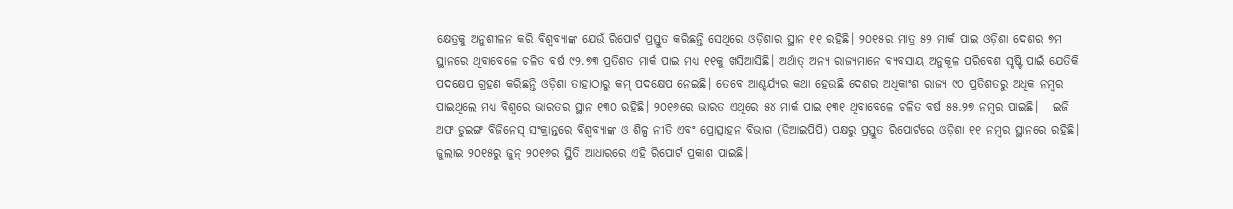କ୍ଷେତ୍ରକୁ ଅନୁଶୀଳନ କରି ବିଶ୍ୱବ୍ୟାଙ୍କ ଯେଉଁ ରିପୋର୍ଟ ପ୍ରସ୍ତୁତ କରିଛନ୍ତି ସେଥିରେ ଓଡ଼ିଶାର ସ୍ଥାନ ୧୧ ରହିଛି। ୨୦୧୫ର ମାତ୍ର ୫୨ ମାର୍କ ପାଇ ଓଡ଼ିଶା ଦେଶର ୭ମ ସ୍ଥାନରେ ଥିବାବେଳେ ଚଳିତ ବର୍ଷ ୯୨.୭୩ ପ୍ରତିଶତ ମାର୍କ ପାଇ ମଧ୍ୟ ୧୧କୁ ଖସିଆସିଛି। ଅର୍ଥାତ୍ ଅନ୍ୟ ରାଜ୍ୟମାନେ ବ୍ୟବସାୟ ଅନୁକୂଳ ପରିବେଶ ସୃଷ୍ଟି ପାଇଁ ଯେତିକି ପଦକ୍ଷେପ ଗ୍ରହଣ କରିଛନ୍ତି ଓଡ଼ିଶା ତାହାଠାରୁ କମ‍୍‌ ପଦକ୍ଷେପ ନେଇଛି। ତେବେ ଆଶ୍ଚର୍ଯ୍ୟର କଥା ହେଉଛି ଦେଶର ଅଧିକାଂଶ ରାଜ୍ୟ ୯୦ ପ୍ରତିଶତରୁ ଅଧିକ ନମ୍ୱର ପାଇଥିଲେ ମଧ୍ୟ ବିଶ୍ୱରେ ଭାରତର ସ୍ଥାନ ୧୩୦ ରହିଛି। ୨୦୧୬ରେ ଭାରତ ଏଥିରେ ୫୪ ମାର୍କ ପାଇ ୧୩୧ ଥିବାବେଳେ ଚଳିତ ବର୍ଷ ୫୫.୨୭ ନମ୍ୱର ପାଇଛି।   ଇଜି ଅଫ ଡୁଇଙ୍ଗ ବିଜିନେସ‍୍‌ ସଂକ୍ରାନ୍ତରେ ବିଶ୍ୱବ୍ୟାଙ୍କ ଓ ଶିଳ୍ପ ନୀତି ଏବଂ ପ୍ରୋତ୍ସାହନ ବିଭାଗ (ଡିଆଇପିପି) ପକ୍ଷରୁ ପ୍ରସ୍ତୁତ ରିପୋର୍ଟରେ ଓଡ଼ିଶା ୧୧ ନମ୍ୱର ସ୍ଥାନରେ ରହିଛି। ଜୁଲାଇ ୨୦୧୫ରୁ ଜୁନ‍୍‌ ୨୦୧୬ର ସ୍ଥିତି ଆଧାରରେ ଏହି ରିପୋର୍ଟ ପ୍ରକାଶ ପାଇଛି।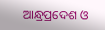ଆନ୍ଧ୍ରପ୍ରଦେଶ ଓ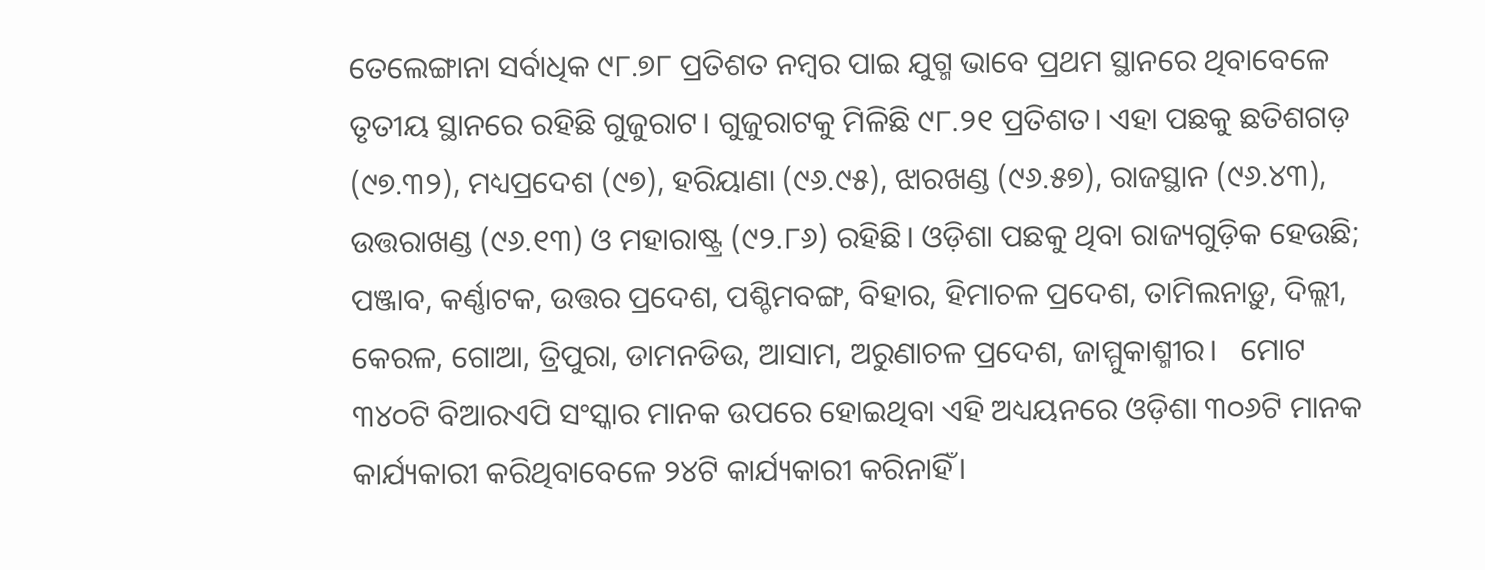ତେଲେଙ୍ଗାନା ସର୍ବାଧିକ ୯୮.୭୮ ପ୍ରତିଶତ ନମ୍ୱର ପାଇ ଯୁଗ୍ମ ଭାବେ ପ୍ରଥମ ସ୍ଥାନରେ ଥିବାବେଳେ ତୃତୀୟ ସ୍ଥାନରେ ରହିଛି ଗୁଜୁରାଟ। ଗୁଜୁରାଟକୁ ମିଳିଛି ୯୮.୨୧ ପ୍ରତିଶତ। ଏହା ପଛକୁ ଛତିଶଗଡ଼ (୯୭.୩୨), ମଧ୍ୟପ୍ରଦେଶ (୯୭), ହରିୟାଣା (୯୬.୯୫), ଝାରଖଣ୍ଡ (୯୬.୫୭), ରାଜସ୍ଥାନ (୯୬.୪୩), ଉତ୍ତରାଖଣ୍ଡ (୯୬.୧୩) ଓ ମହାରାଷ୍ଟ୍ର (୯୨.୮୬) ରହିଛି। ଓଡ଼ିଶା ପଛକୁ ଥିବା ରାଜ୍ୟଗୁଡ଼ିକ ହେଉଛି; ପଞ୍ଜାବ, କର୍ଣ୍ଣାଟକ, ଉତ୍ତର ପ୍ରଦେଶ, ପଶ୍ଚିମବଙ୍ଗ, ବିହାର, ହିମାଚଳ ପ୍ରଦେଶ, ତାମିଲନାଡ଼ୁ, ଦିଲ୍ଲୀ, କେରଳ, ଗୋଆ, ତ୍ରିପୁରା, ଡାମନଡିଉ, ଆସାମ, ଅରୁଣାଚଳ ପ୍ରଦେଶ, ଜାମ୍ମୁକାଶ୍ମୀର।   ମୋଟ ୩୪୦ଟି ବିଆରଏପି ସଂସ୍କାର ମାନକ ଉପରେ ହୋଇଥିବା ଏହି ଅଧ୍ୟୟନରେ ଓଡ଼ିଶା ୩୦୬ଟି ମାନକ କାର୍ଯ୍ୟକାରୀ କରିଥିବାବେଳେ ୨୪ଟି କାର୍ଯ୍ୟକାରୀ କରିନାହିଁ।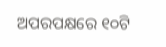ଅପରପକ୍ଷରେ ୧୦ଟି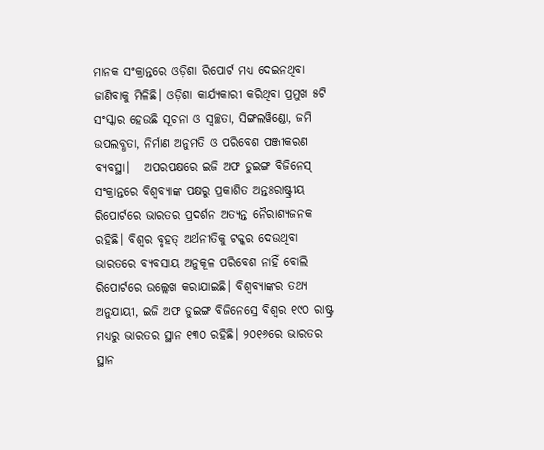ମାନକ ସଂକ୍ରାନ୍ତରେ ଓଡ଼ିଶା ରିପୋର୍ଟ ମଧ୍ୟ ଦେଇନଥିବା ଜାଣିବାକୁ ମିଳିଛି। ଓଡ଼ିଶା କାର୍ଯ୍ୟକାରୀ କରିଥିବା ପ୍ରମୁଖ ୫ଟି ସଂସ୍କାର ହେଉଛି ସୂଚନା ଓ ସ୍ୱଚ୍ଛତା, ସିଙ୍ଗଲୱିଣ୍ଡୋ, ଜମି ଉପଲବ୍ଧତା, ନିର୍ମାଣ ଅନୁମତି ଓ ପରିବେଶ ପଞ୍ଜୀକରଣ ବ୍ୟବସ୍ଥା।   ଅପରପକ୍ଷରେ ଇଜି ଅଫ ଡୁଇଙ୍ଗ ବିଜିନେସ‍୍‌ ସଂକ୍ରାନ୍ତରେ ବିଶ୍ୱବ୍ୟାଙ୍କ ପକ୍ଷରୁ ପ୍ରକାଶିତ ଅନ୍ତଃରାଷ୍ଟ୍ରୀୟ ରିପୋର୍ଟରେ ଭାରତର ପ୍ରଦର୍ଶନ ଅତ୍ୟନ୍ତ ନୈରାଶ୍ୟଜନକ ରହିଛି। ବିଶ୍ୱର ବୃହତ୍ ଅର୍ଥନୀତିକୁ ଟକ୍କର ଦେଉଥିବା ଭାରତରେ ବ୍ୟବସାୟ ଅନୁକୂଳ ପରିବେଶ ନାହିଁ ବୋଲି ରିପୋର୍ଟରେ ଉଲ୍ଲେଖ କରାଯାଇଛି। ବିଶ୍ୱବ୍ୟାଙ୍କର ତଥ୍ୟ ଅନୁଯାୟୀ, ଇଜି ଅଫ ଡୁଇଙ୍ଗ ବିଜିନେସ‍୍ରେ ବିଶ୍ୱର ୧୯୦ ରାଷ୍ଟ୍ର ମଧ୍ୟରୁ ଭାରତର ସ୍ଥାନ ୧୩୦ ରହିଛି। ୨୦୧୬ରେ ଭାରତର ସ୍ଥାନ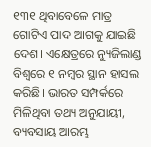୧୩୧ ଥିବାବେଳେ ମାତ୍ର ଗୋଟିଏ ପାଦ ଆଗକୁ ଯାଇଛି ଦେଶ। ଏକ୍ଷେତ୍ରରେ ନ୍ୟୁଜିଲାଣ୍ଡ ବିଶ୍ୱରେ ୧ ନମ୍ୱର ସ୍ଥାନ ହାସଲ କରିଛି। ଭାରତ ସମ୍ପର୍କରେ ମିଳିଥିବା ତଥ୍ୟ ଅନୁଯାୟୀ, ବ୍ୟବସାୟ ଆରମ୍ଭ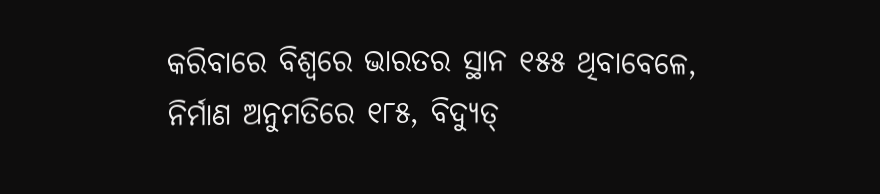କରିବାରେ ବିଶ୍ୱରେ ଭାରତର ସ୍ଥାନ ୧୫୫ ଥିବାବେଳେ, ନିର୍ମାଣ ଅନୁମତିରେ ୧୮୫, ବିଦ୍ୟୁତ୍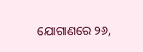ଯୋଗାଣରେ ୨୬,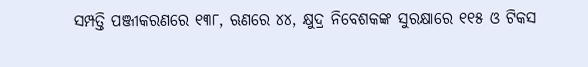ସମ୍ପତ୍ତି ପଞ୍ଜୀକରଣରେ ୧୩୮, ଋଣରେ ୪୪, କ୍ଷୁଦ୍ର ନିବେଶକଙ୍କ ସୁରକ୍ଷାରେ ୧୧୫ ଓ ଟିକସ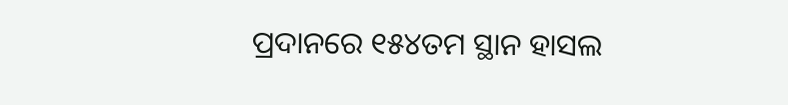ପ୍ରଦାନରେ ୧୫୪ତମ ସ୍ଥାନ ହାସଲ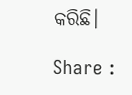କରିଛି।

Share :